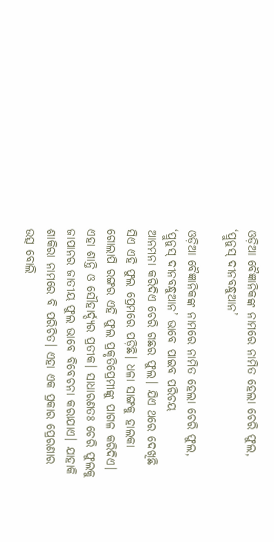ଓଡ଼ିଆ ବୈଜ୍ଞାନିକଙ୍କ ନାମରେ ନାମିତ ହେଲା ଚେରି ଫୁଲ, ‘ପ୍ରୁନୁସ୍‌ ଦୀନବନ୍ଧୁଆନ’

ଓଡ଼ିଆ ବୈଜ୍ଞାନିକଙ୍କ ନାମରେ ନାମିତ ହେଲା ଚେରି ଫୁଲ, ‘ପ୍ରୁନୁସ୍‌ ଦୀନବନ୍ଧୁଆନ’ ଭାବେ ପାଇବ ପରିଚୟ
ଆନମନା କରିଦିଏ ଚେରି ଗଛର ଫୁଲ। ଯିଏ ଥରେ ଦେଖିଛି ସିଏ ଏହି ଫୁଲ ପ୍ରେମରେ ପଡ଼ିଛି। ଧଳା ସାଙ୍ଗକୁ ହାଲକା ଗୋଲାପି ରଙ୍ଗର ଏହି ଫୁଲ ପ୍ରକୃତିପ୍ରେମୀଙ୍କୁ ପାଗଳ କରିଦିଏ। ଏହା ଶାନ୍ତି ଓ ସୌହାର୍ଦ୍ଦ୍ୟର ପ୍ରତୀକ। ସାଧାରଣତଃ ଚେରି ଫୁଲକୁ ଜାପାନର ଜାତୀୟ ଫୁଲ ଭାବେ ବିବେଚନା କରାଯାଏ। ଯାହାକି ଶାକିରା ନାମରେ ବି ପରିଚିତ। ଏହା ଏକ ପ୍ରକାର ପ୍ରେରଣାର ଉତ୍ସ ବୋଲି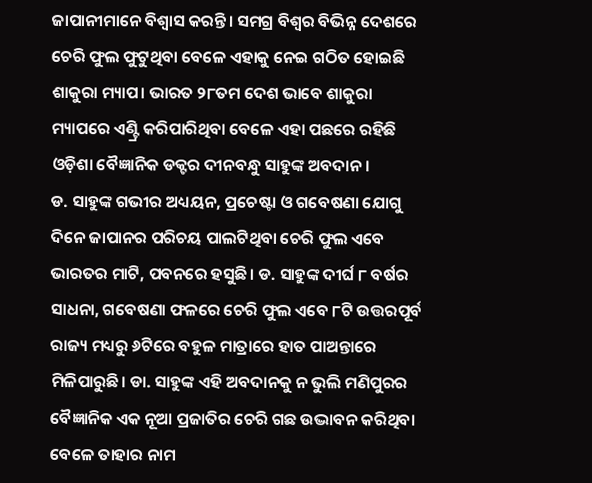ଜାପାନୀମାନେ ବିଶ୍ୱାସ କରନ୍ତି। ସମଗ୍ର ବିଶ୍ୱର ବିଭିନ୍ନ ଦେଶରେ ଚେରି ଫୁଲ ଫୁଟୁଥିବା ବେଳେ ଏହାକୁ ନେଇ ଗଠିତ ହୋଇଛି ଶାକୁରା ମ୍ୟାପ। ଭାରତ ୨୮ତମ ଦେଶ ଭାବେ ଶାକୁରା ମ୍ୟାପରେ ଏଣ୍ଟ୍ରି କରିପାରିଥିବା ବେଳେ ଏହା ପଛରେ ରହିଛି ଓଡ଼ିଶା ବୈଜ୍ଞାନିକ ଡକ୍ଟର ଦୀନବନ୍ଧୁ ସାହୁଙ୍କ ଅବଦାନ।
ଡ. ସାହୁଙ୍କ ଗଭୀର ଅଧ୍ୟୟନ, ପ୍ରଚେଷ୍ଟା ଓ ଗବେଷଣା ଯୋଗୁ ଦିନେ ଜାପାନର ପରିଚୟ ପାଲଟିଥିବା ଚେରି ଫୁଲ ଏବେ ଭାରତର ମାଟି, ପବନରେ ହସୁଛି। ଡ. ସାହୁଙ୍କ ଦୀର୍ଘ ୮ ବର୍ଷର ସାଧନା, ଗବେଷଣା ଫଳରେ ଚେରି ଫୁଲ ଏବେ ୮ଟି ଉତ୍ତରପୂର୍ବ ରାଜ୍ୟ ମଧ୍ୟରୁ ୬ଟିରେ ବହୁଳ ମାତ୍ରାରେ ହାତ ପାଅନ୍ତାରେ ମିଳିପାରୁଛି। ଡା. ସାହୁଙ୍କ ଏହି ଅବଦାନକୁ ନ ଭୁଲି ମଣିପୁରର ବୈଜ୍ଞାନିକ ଏକ ନୂଆ ପ୍ରଜାତିର ଚେରି ଗଛ ଉଦ୍ଭାବନ କରିଥିବା ବେଳେ ତାହାର ନାମ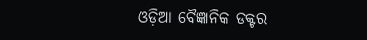ଓଡ଼ିଆ ବୈଜ୍ଞାନିକ ଡକ୍ଟର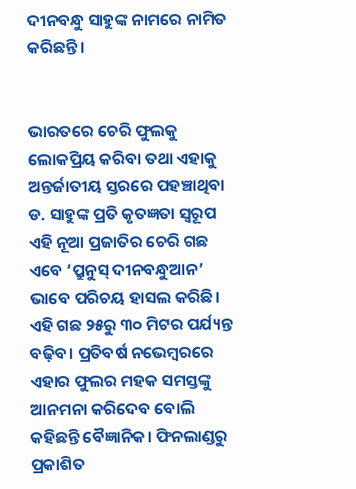ଦୀନବନ୍ଧୁ ସାହୁଙ୍କ ନାମରେ ନାମିତ କରିଛନ୍ତି।


ଭାରତରେ ଚେରି ଫୁଲକୁ ଲୋକପ୍ରିୟ କରିବା ତଥା ଏହାକୁ ଅନ୍ତର୍ଜାତୀୟ ସ୍ତରରେ ପହଞ୍ଚାଥିବା ଡ. ସାହୁଙ୍କ ପ୍ରତି କୃତଜ୍ଞତା ସ୍ୱରୂପ ଏହି ନୂଆ ପ୍ରଜାତିର ଚେରି ଗଛ ଏବେ ‘ପ୍ରୁନୁସ୍‌ ଦୀନବନ୍ଧୁଆନ’ ଭାବେ ପରିଚୟ ହାସଲ କରିଛି। ଏହି ଗଛ ୨୫ରୁ ୩୦ ମିଟର ପର୍ଯ୍ୟନ୍ତ ବଢ଼ିବ। ପ୍ରତିବର୍ଷ ନଭେମ୍ବରରେ ଏହାର ଫୁଲର ମହକ ସମସ୍ତଙ୍କୁ ଆନମନା କରିଦେବ ବୋଲି କହିଛନ୍ତି ବୈଜ୍ଞାନିକ। ଫିନଲାଣ୍ଡରୁ ପ୍ରକାଶିତ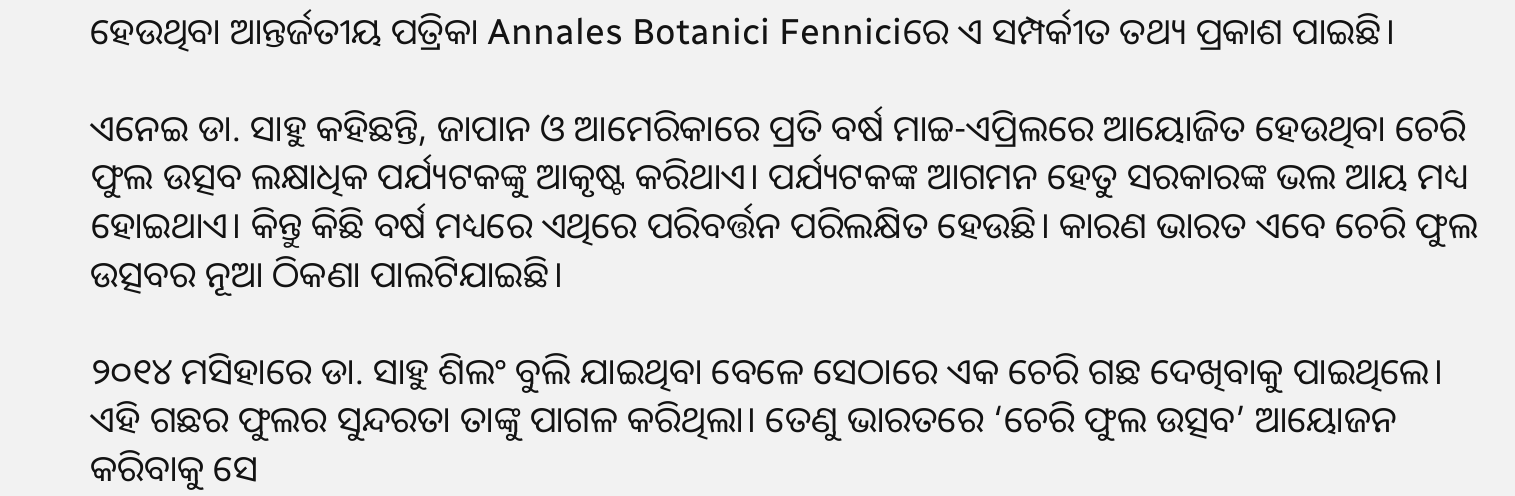ହେଉଥିବା ଆନ୍ତର୍ଜତୀୟ ପତ୍ରିକା Annales Botanici Fenniciରେ ଏ ସମ୍ପର୍କୀତ ତଥ୍ୟ ପ୍ରକାଶ ପାଇଛି।

ଏନେଇ ଡା. ସାହୁ କହିଛନ୍ତି, ଜାପାନ ଓ ଆମେରିକାରେ ପ୍ରତି ବର୍ଷ ମାଚ୍ଚ-ଏପ୍ରିଲରେ ଆୟୋଜିତ ହେଉଥିବା ଚେରି ଫୁଲ ଉତ୍ସବ ଲକ୍ଷାଧିକ ପର୍ଯ୍ୟଟକଙ୍କୁ ଆକୃଷ୍ଟ କରିଥାଏ। ପର୍ଯ୍ୟଟକଙ୍କ ଆଗମନ ହେତୁ ସରକାରଙ୍କ ଭଲ ଆୟ ମଧ୍ୟ ହୋଇଥାଏ। କିନ୍ତୁ କିଛି ବର୍ଷ ମଧ୍ୟରେ ଏଥିରେ ପରିବର୍ତ୍ତନ ପରିଲକ୍ଷିତ ହେଉଛି। କାରଣ ଭାରତ ଏବେ ଚେରି ଫୁଲ ଉତ୍ସବର ନୂଆ ଠିକଣା ପାଲଟିଯାଇଛି।

୨୦୧୪ ମସିହାରେ ଡା. ସାହୁ ଶିଲଂ ବୁଲି ଯାଇଥିବା ବେଳେ ସେଠାରେ ଏକ ଚେରି ଗଛ ଦେଖିବାକୁ ପାଇଥିଲେ। ଏହି ଗଛର ଫୁଲର ସୁନ୍ଦରତା ତାଙ୍କୁ ପାଗଳ କରିଥିଲା। ତେଣୁ ଭାରତରେ ‘ଚେରି ଫୁଲ ଉତ୍ସବ’ ଆୟୋଜନ କରିବାକୁ ସେ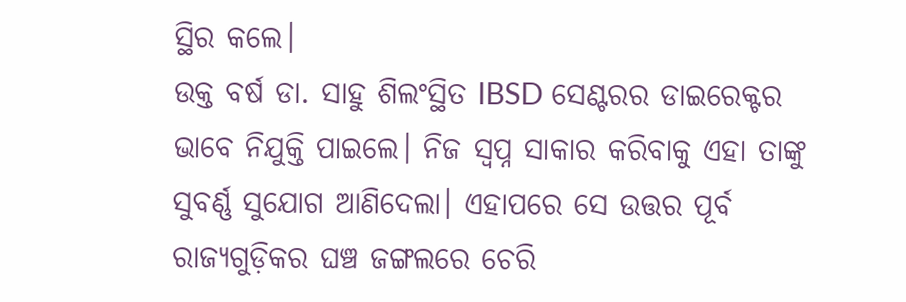ସ୍ଥିର କଲେ।
ଉକ୍ତ ବର୍ଷ ଡା. ସାହୁ ଶିଲଂସ୍ଥିତ IBSD ସେଣ୍ଟରର ଡାଇରେକ୍ଟର ଭାବେ ନିଯୁକ୍ତି ପାଇଲେ। ନିଜ ସ୍ୱପ୍ନ ସାକାର କରିବାକୁ ଏହା ତାଙ୍କୁ ସୁବର୍ଣ୍ଣ ସୁଯୋଗ ଆଣିଦେଲା। ଏହାପରେ ସେ ଉତ୍ତର ପୂର୍ବ ରାଜ୍ୟଗୁଡ଼ିକର ଘଞ୍ଚ ଜଙ୍ଗଲରେ ଚେରି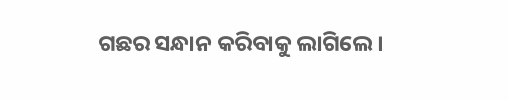ଗଛର ସନ୍ଧାନ କରିବାକୁ ଲାଗିଲେ।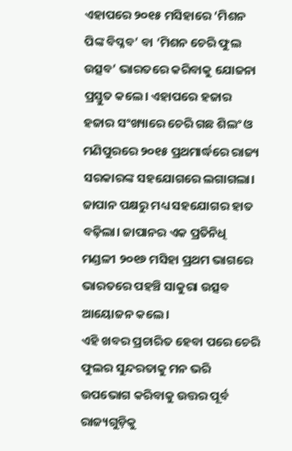ଏହାପରେ ୨୦୧୫ ମସିହାରେ ‘ମିଶନ ପିଙ୍କ ବିପ୍ଳବ’ ବା ‘ମିଶନ ଚେରି ଫୁଲ ଉତ୍ସବ’ ଭାରତରେ କରିବାକୁ ଯୋଜନା ପ୍ରସ୍ତୁତ କଲେ। ଏହାପରେ ହଜାର ହଜାର ସଂଖ୍ୟାରେ ଚେରି ଗଛ ଶିଲଂ ଓ ମଣିପୁରରେ ୨୦୧୫ ପ୍ରଥମାର୍ଦ୍ଧରେ ରାଜ୍ୟ ସରକାରଙ୍କ ସହଯୋଗରେ ଲଗାଗଲା। ଜାପାନ ପକ୍ଷରୁ ମଧ୍ୟ ସହଯୋଗର ହାତ ବଢ଼ିଲା। ଜାପାନର ଏକ ପ୍ରତିନିଧି ମଣ୍ଡଳୀ ୨୦୧୬ ମସିହା ପ୍ରଥମ ଭାଗରେ ଭାରତରେ ପହଞ୍ଚି ସାକୁରା ଉତ୍ସବ ଆୟୋଜନ କଲେ।
ଏହି ଖବର ପ୍ରଚାରିତ ହେବା ପରେ ଚେରି ଫୁଲର ସୁନ୍ଦରତାକୁ ମନ ଭରି ଉପଭୋଗ କରିବାକୁ ଉତ୍ତର ପୂର୍ବ ରାଜ୍ୟଗୁଡ଼ିକୁ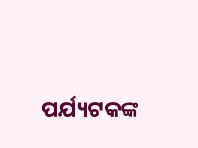ପର୍ଯ୍ୟଟକଙ୍କ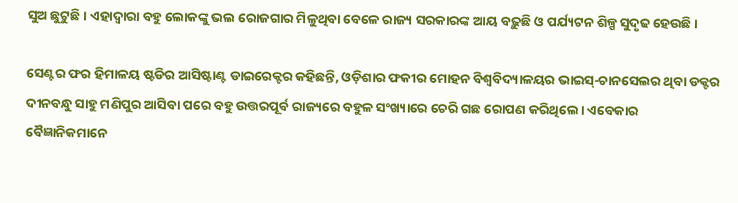ସୁଅ ଛୁଟୁଛି। ଏହାଦ୍ୱାରା ବହୁ ଲୋକଙ୍କୁ ଭଲ ରୋଜଗାର ମିଳୁଥିବା ବେଳେ ରାଜ୍ୟ ସରକାରଙ୍କ ଆୟ ବଢ଼ୁଛି ଓ ପର୍ଯ୍ୟଟନ ଶିଳ୍ପ ସୁଦୃଢ ହେଉଛି।

ସେଣ୍ଟର ଫର ହିମାଳୟ ଷ୍ଟଡିର ଆସିଷ୍ଟାଣ୍ଟ ଡାଇରେକ୍ଟର କହିଛନ୍ତି, ଓଡ଼ିଶାର ଫକୀର ମୋହନ ବିଶ୍ୱବିଦ୍ୟାଳୟର ଭାଇସ୍‌-ଚାନସେଲର ଥିବା ଡକ୍ଟର ଦୀନବନ୍ଧୁ ସାହୁ ମଣିପୁର ଆସିବା ପରେ ବହୁ ଉତ୍ତରପୂର୍ବ ରାଜ୍ୟରେ ବହୁଳ ସଂଖ୍ୟାରେ ଚେରି ଗଛ ରୋପଣ କରିଥିଲେ। ଏବେକାର ବୈଜ୍ଞାନିକମାନେ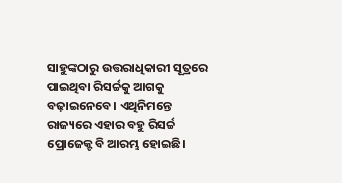ସାହୁଙ୍କଠାରୁ ଉତ୍ତରାଧିକାରୀ ସୂତ୍ରରେ ପାଇଥିବା ରିସର୍ଚ୍ଚକୁ ଆଗକୁ ବଢ଼ାଇନେବେ। ଏଥିନିମନ୍ତେ ରାଜ୍ୟରେ ଏହାର ବହୁ ରିସର୍ଚ୍ଚ ପ୍ରୋଜେକ୍ଟ ବି ଆରମ୍ଭ ହୋଇଛି।